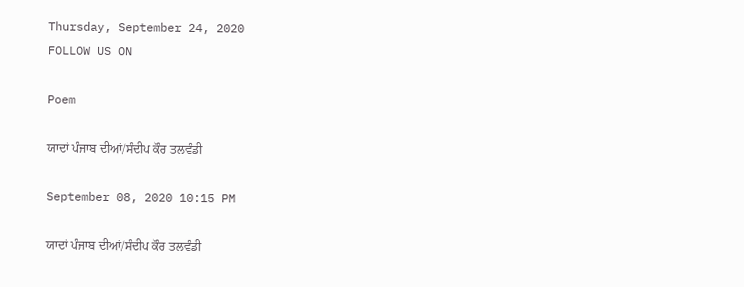Thursday, September 24, 2020
FOLLOW US ON

Poem

ਯਾਦਾਂ ਪੰਜਾਬ ਦੀਆਂ/ਸੰਦੀਪ ਕੌਰ ਤਲਵੰਡੀ

September 08, 2020 10:15 PM

ਯਾਦਾਂ ਪੰਜਾਬ ਦੀਆਂ/ਸੰਦੀਪ ਕੌਰ ਤਲਵੰਡੀ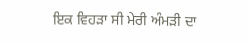ਇਕ ਵਿਹੜਾ ਸੀ ਮੇਰੀ ਅੰਮੜੀ ਦਾ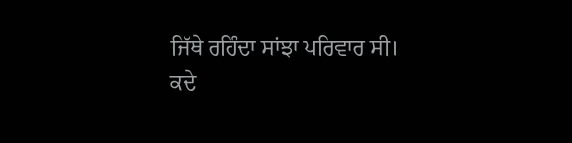ਜਿੱਥੇ ਰਹਿੰਦਾ ਸਾਂਝਾ ਪਰਿਵਾਰ ਸੀ।
ਕਦੇ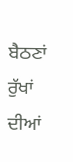ਬੈਠਣਾਂ ਰੁੱਖਾਂ ਦੀਆਂ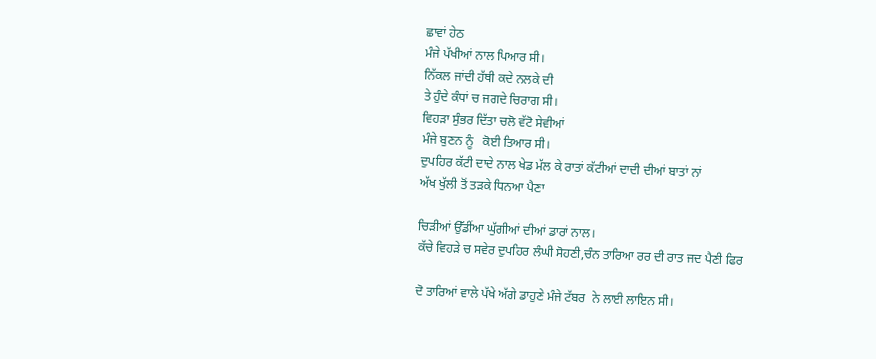ਛਾਵਾਂ ਹੇਠ
ਮੰਜੇ ਪੱਖੀਆਂ ਨਾਲ ਪਿਆਰ ਸੀ।
ਨਿੱਕਲ ਜਾਂਦੀ ਹੱਥੀ ਕਦੇ ਨਲਕੇ ਦੀ
ਤੇ ਹੁੰਦੇ ਕੰਧਾਂ ਚ ਜਗਦੇ ਚਿਰਾਗ ਸੀ।
ਵਿਹੜਾ ਸੁੰਭਰ ਦਿੱਤਾ ਚਲੋ ਵੱਟੋ ਸੇਵੀਆਂ
ਮੰਜੇ ਬੁਣਨ ਨੂੰ   ਕੋਈ ਤਿਆਰ ਸੀ।
ਦੁਪਹਿਰ ਕੱਟੀ ਦਾਦੇ ਨਾਲ ਖੇਡ ਮੱਲ ਕੇ ਰਾਤਾਂ ਕੱਟੀਆਂ ਦਾਦੀ ਦੀਆਂ ਬਾਤਾਂ ਨਾਂ
ਅੱਖ ਖੁੱਲੀ ਤੋਂ ਤੜਕੇ ਧਿਨਆ ਪੈਣਾ

ਚਿੜੀਆਂ ਉੱਡੀਂਆ ਘੁੱਗੀਆਂ ਦੀਆਂ ਡਾਰਾਂ ਨਾਲ।
ਕੱਚੇ ਵਿਹੜੇ ਚ ਸਵੇਰ ਦੁਪਹਿਰ ਲੰਘੀ ਸੋਹਣੀ,ਚੰਨ ਤਾਰਿਆ ਰਰ ਦੀ ਰਾਤ ਜਦ ਪੈਣੀ ਫਿਰ

ਦੋ ਤਾਰਿਆਂ ਵਾਲੇ ਪੱਖੇ ਅੱਗੇ ਡਾਹੁਣੇ ਮੰਜੇ ਟੱਬਰ  ਨੇ ਲਾਈ ਲਾਇਨ ਸੀ।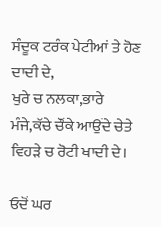ਸੰਦੂਕ ਟਰੰਕ ਪੇਟੀਆਂ ਤੇ ਹੋਣ ਦਾਦੀ ਦੇ,
ਖੁਰੇ ਚ ਨਲਕਾ,ਭਾਰੇ ਮੰਜੇ,ਕੱਚੇ ਚੌਂਕੇ ਆਉਂਦੇ ਚੇਤੇ ਵਿਹੜੇ ਚ ਰੋਟੀ ਖਾਦੀ ਦੇ।

ਓਦੋਂ ਘਰ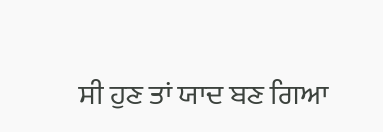ਸੀ ਹੁਣ ਤਾਂ ਯਾਦ ਬਣ ਗਿਆ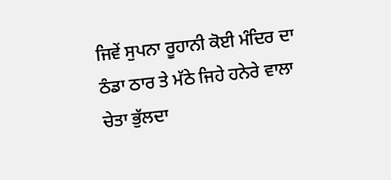ਜਿਵੇਂ ਸੁਪਨਾ ਰੂਹਾਨੀ ਕੋਈ ਮੰਦਿਰ ਦਾ
ਠੰਡਾ ਠਾਰ ਤੇ ਮੱਠੇ ਜਿਹੇ ਹਨੇਰੇ ਵਾਲਾ
ਚੇਤਾ ਭੁੱਲਦਾ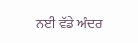ਨਈ ਵੱਡੇ ਅੰਦਰ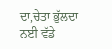ਦਾ,ਚੇਤਾ ਭੁੱਲਦਾ ਨਈ ਵੱਡੇ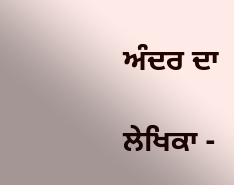ਅੰਦਰ ਦਾ

ਲੇਖਿਕਾ -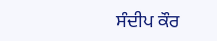ਸੰਦੀਪ ਕੌਰ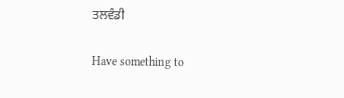ਤਲਵੰਡੀ

Have something to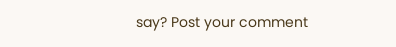say? Post your comment